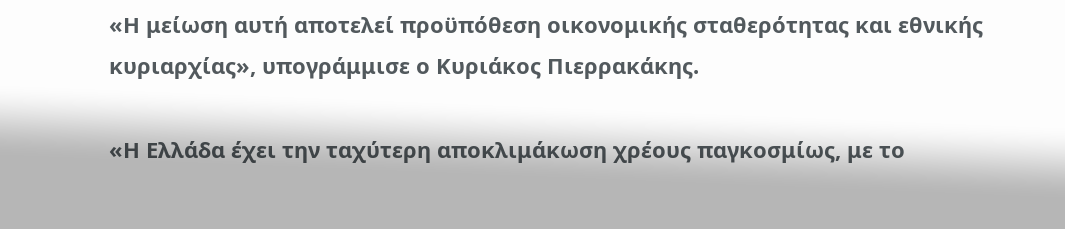«Η μείωση αυτή αποτελεί προϋπόθεση οικονομικής σταθερότητας και εθνικής κυριαρχίας», υπογράμμισε ο Κυριάκος Πιερρακάκης.

«Η Ελλάδα έχει την ταχύτερη αποκλιμάκωση χρέους παγκοσμίως, με το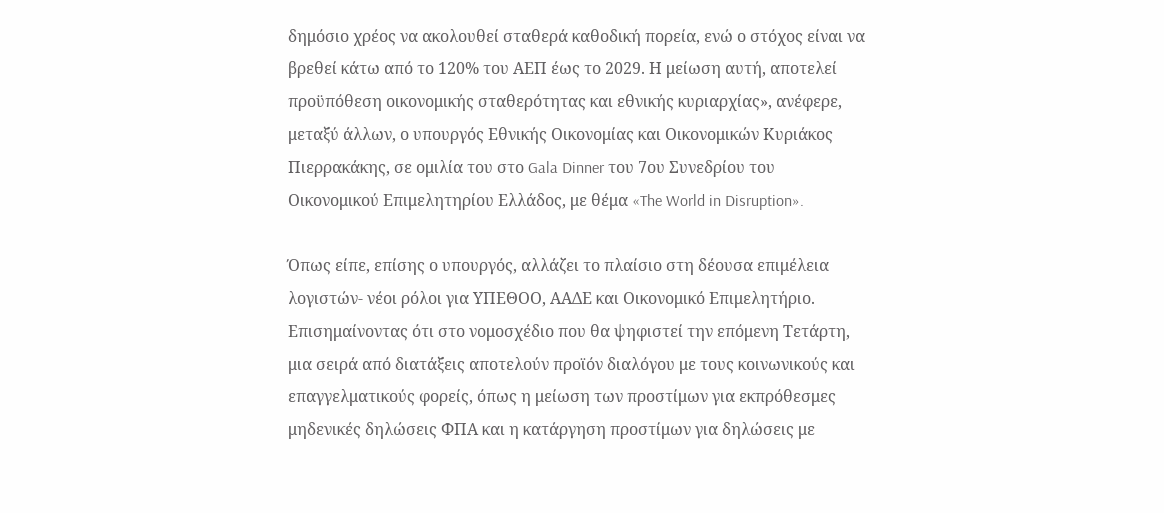δημόσιο χρέος να ακολουθεί σταθερά καθοδική πορεία, ενώ ο στόχος είναι να βρεθεί κάτω από το 120% του ΑΕΠ έως το 2029. Η μείωση αυτή, αποτελεί προϋπόθεση οικονομικής σταθερότητας και εθνικής κυριαρχίας», ανέφερε, μεταξύ άλλων, ο υπουργός Εθνικής Οικονομίας και Οικονομικών Κυριάκος Πιερρακάκης, σε ομιλία του στο Gala Dinner του 7ου Συνεδρίου του Οικονομικού Επιμελητηρίου Ελλάδος, με θέμα «The World in Disruption».

Όπως είπε, επίσης ο υπουργός, αλλάζει το πλαίσιο στη δέουσα επιμέλεια λογιστών- νέοι ρόλοι για ΥΠΕΘΟΟ, ΑΑΔΕ και Οικονομικό Επιμελητήριο. Επισημαίνοντας ότι στο νομοσχέδιο που θα ψηφιστεί την επόμενη Τετάρτη, μια σειρά από διατάξεις αποτελούν προϊόν διαλόγου με τους κοινωνικούς και επαγγελματικούς φορείς, όπως η μείωση των προστίμων για εκπρόθεσμες μηδενικές δηλώσεις ΦΠΑ και η κατάργηση προστίμων για δηλώσεις με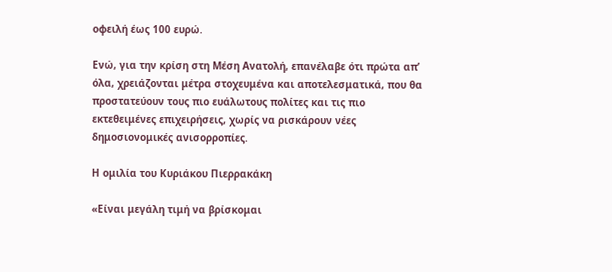οφειλή έως 100 ευρώ.

Ενώ, για την κρίση στη Μέση Ανατολή, επανέλαβε ότι πρώτα απ’ όλα, χρειάζονται μέτρα στοχευμένα και αποτελεσματικά, που θα προστατεύουν τους πιο ευάλωτους πολίτες και τις πιο εκτεθειμένες επιχειρήσεις, χωρίς να ρισκάρουν νέες δημοσιονομικές ανισορροπίες.

Η ομιλία του Κυριάκου Πιερρακάκη

«Είναι μεγάλη τιμή να βρίσκομαι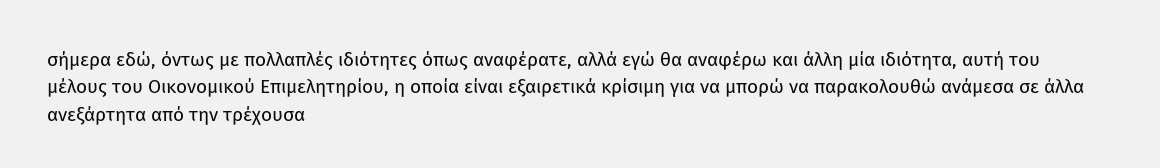σήμερα εδώ, όντως με πολλαπλές ιδιότητες όπως αναφέρατε, αλλά εγώ θα αναφέρω και άλλη μία ιδιότητα, αυτή του μέλους του Οικονομικού Επιμελητηρίου, η οποία είναι εξαιρετικά κρίσιμη για να μπορώ να παρακολουθώ ανάμεσα σε άλλα ανεξάρτητα από την τρέχουσα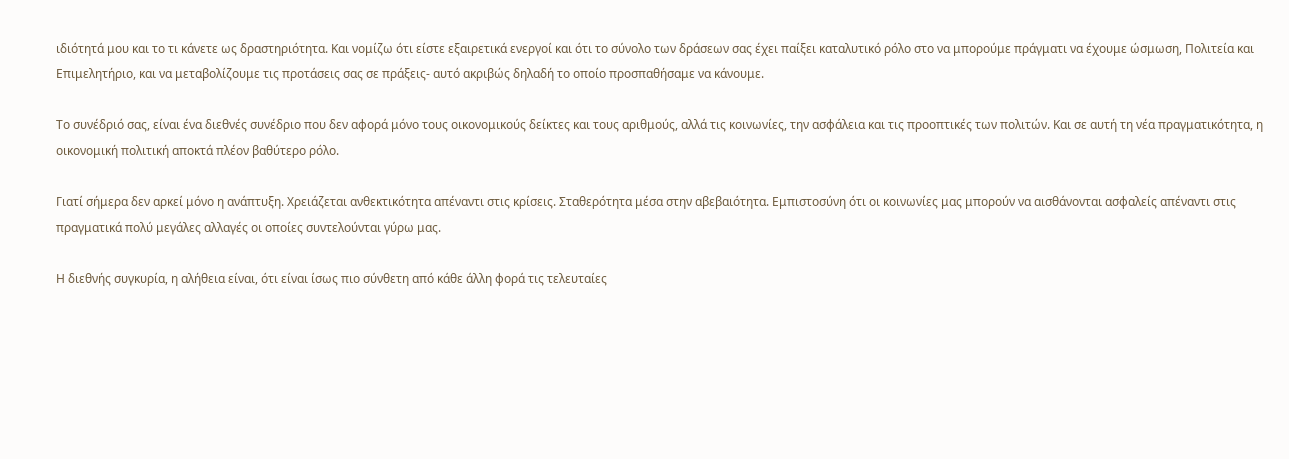ιδιότητά μου και το τι κάνετε ως δραστηριότητα. Και νομίζω ότι είστε εξαιρετικά ενεργοί και ότι το σύνολο των δράσεων σας έχει παίξει καταλυτικό ρόλο στο να μπορούμε πράγματι να έχουμε ώσμωση, Πολιτεία και Επιμελητήριο, και να μεταβολίζουμε τις προτάσεις σας σε πράξεις- αυτό ακριβώς δηλαδή το οποίο προσπαθήσαμε να κάνουμε.

Το συνέδριό σας, είναι ένα διεθνές συνέδριο που δεν αφορά μόνο τους οικονομικούς δείκτες και τους αριθμούς, αλλά τις κοινωνίες, την ασφάλεια και τις προοπτικές των πολιτών. Και σε αυτή τη νέα πραγματικότητα, η οικονομική πολιτική αποκτά πλέον βαθύτερο ρόλο.

Γιατί σήμερα δεν αρκεί μόνο η ανάπτυξη. Χρειάζεται ανθεκτικότητα απέναντι στις κρίσεις. Σταθερότητα μέσα στην αβεβαιότητα. Εμπιστοσύνη ότι οι κοινωνίες μας μπορούν να αισθάνονται ασφαλείς απέναντι στις πραγματικά πολύ μεγάλες αλλαγές οι οποίες συντελούνται γύρω μας.

Η διεθνής συγκυρία, η αλήθεια είναι, ότι είναι ίσως πιο σύνθετη από κάθε άλλη φορά τις τελευταίες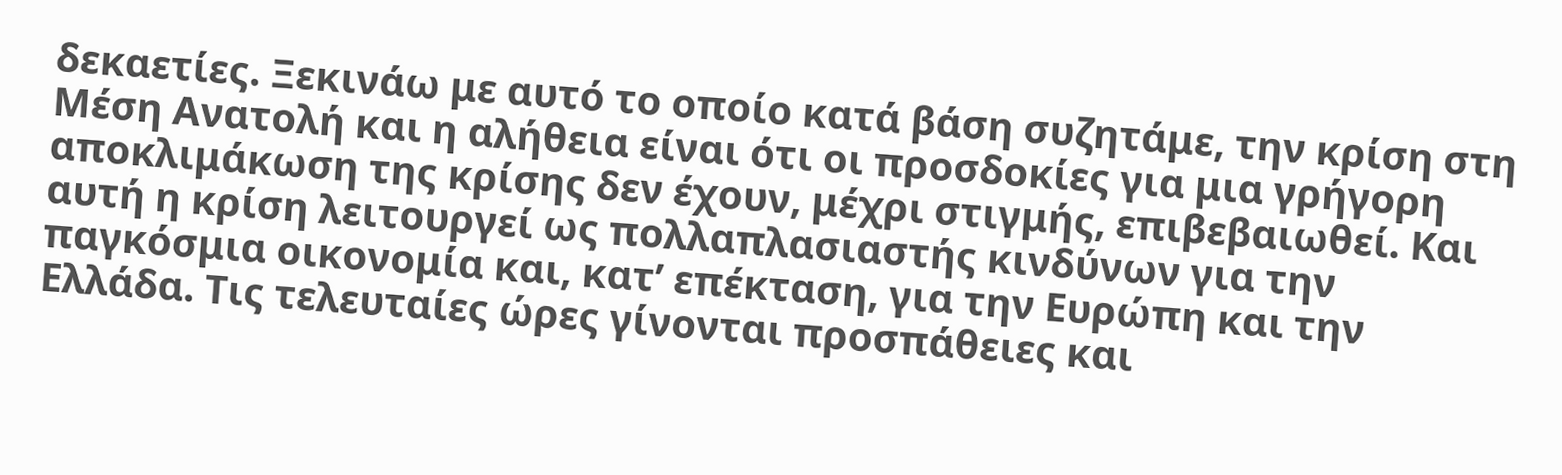δεκαετίες. Ξεκινάω με αυτό το οποίο κατά βάση συζητάμε, την κρίση στη Μέση Ανατολή και η αλήθεια είναι ότι οι προσδοκίες για μια γρήγορη αποκλιμάκωση της κρίσης δεν έχουν, μέχρι στιγμής, επιβεβαιωθεί. Και αυτή η κρίση λειτουργεί ως πολλαπλασιαστής κινδύνων για την παγκόσμια οικονομία και, κατ’ επέκταση, για την Ευρώπη και την Ελλάδα. Τις τελευταίες ώρες γίνονται προσπάθειες και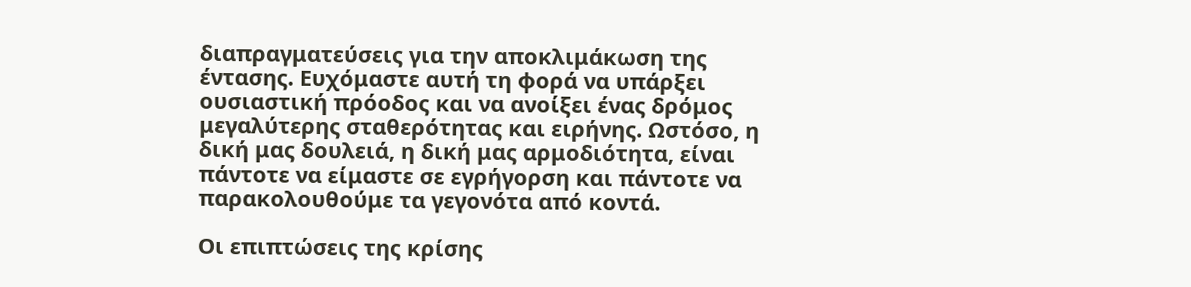διαπραγματεύσεις για την αποκλιμάκωση της έντασης. Ευχόμαστε αυτή τη φορά να υπάρξει ουσιαστική πρόοδος και να ανοίξει ένας δρόμος μεγαλύτερης σταθερότητας και ειρήνης. Ωστόσο, η δική μας δουλειά, η δική μας αρμοδιότητα, είναι πάντοτε να είμαστε σε εγρήγορση και πάντοτε να παρακολουθούμε τα γεγονότα από κοντά.

Οι επιπτώσεις της κρίσης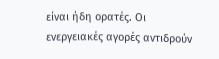είναι ήδη ορατές. Οι ενεργειακές αγορές αντιδρούν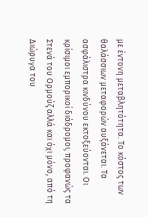με έντονη μεταβλητότητα. Το κόστος των θαλάσσιων μεταφορών αυξάνεται. Τα ασφάλιστρα κινδύνου εκτοξεύονται. Οι κρίσιμοι εμπορικοί διάδρομοι, προφανώς τα Στενά του Ορμούζ αλλά και όχι μόνο, από τη Διώρυγα του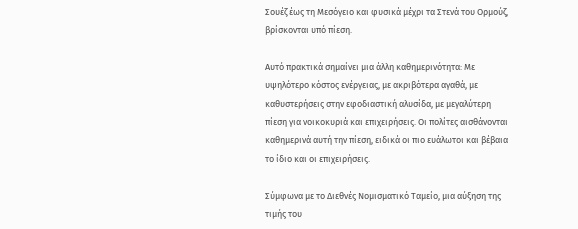Σουέζ έως τη Μεσόγειο και φυσικά μέχρι τα Στενά του Ορμούζ, βρίσκονται υπό πίεση.

Αυτό πρακτικά σημαίνει μια άλλη καθημερινότητα: Με υψηλότερο κόστος ενέργειας, με ακριβότερα αγαθά, με καθυστερήσεις στην εφοδιαστική αλυσίδα, με μεγαλύτερη πίεση για νοικοκυριά και επιχειρήσεις. Οι πολίτες αισθάνονται καθημερινά αυτή την πίεση, ειδικά οι πιο ευάλωτοι και βέβαια το ίδιο και οι επιχειρήσεις.

Σύμφωνα με το Διεθνές Νομισματικό Ταμείο, μια αύξηση της τιμής του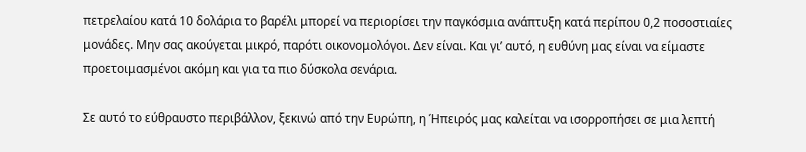πετρελαίου κατά 10 δολάρια το βαρέλι μπορεί να περιορίσει την παγκόσμια ανάπτυξη κατά περίπου 0,2 ποσοστιαίες μονάδες. Μην σας ακούγεται μικρό, παρότι οικονομολόγοι. Δεν είναι. Και γι’ αυτό, η ευθύνη μας είναι να είμαστε προετοιμασμένοι ακόμη και για τα πιο δύσκολα σενάρια.

Σε αυτό το εύθραυστο περιβάλλον, ξεκινώ από την Ευρώπη, η Ήπειρός μας καλείται να ισορροπήσει σε μια λεπτή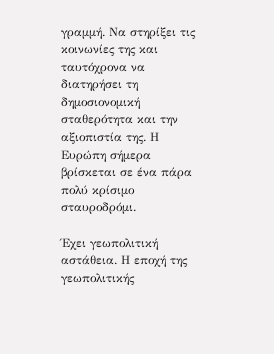γραμμή. Να στηρίξει τις κοινωνίες της και ταυτόχρονα να διατηρήσει τη δημοσιονομική σταθερότητα και την αξιοπιστία της. Η Ευρώπη σήμερα βρίσκεται σε ένα πάρα πολύ κρίσιμο σταυροδρόμι.

Έχει γεωπολιτική αστάθεια. Η εποχή της γεωπολιτικής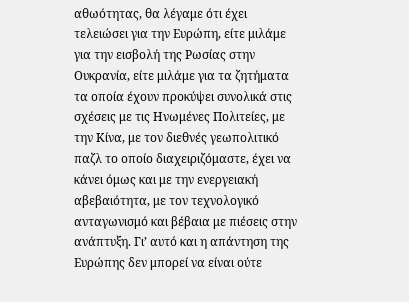αθωότητας, θα λέγαμε ότι έχει τελειώσει για την Ευρώπη, είτε μιλάμε για την εισβολή της Ρωσίας στην Ουκρανία, είτε μιλάμε για τα ζητήματα τα οποία έχουν προκύψει συνολικά στις σχέσεις με τις Ηνωμένες Πολιτείες, με την Κίνα, με τον διεθνές γεωπολιτικό παζλ το οποίο διαχειριζόμαστε, έχει να κάνει όμως και με την ενεργειακή αβεβαιότητα, με τον τεχνολογικό ανταγωνισμό και βέβαια με πιέσεις στην ανάπτυξη. Γι’ αυτό και η απάντηση της Ευρώπης δεν μπορεί να είναι ούτε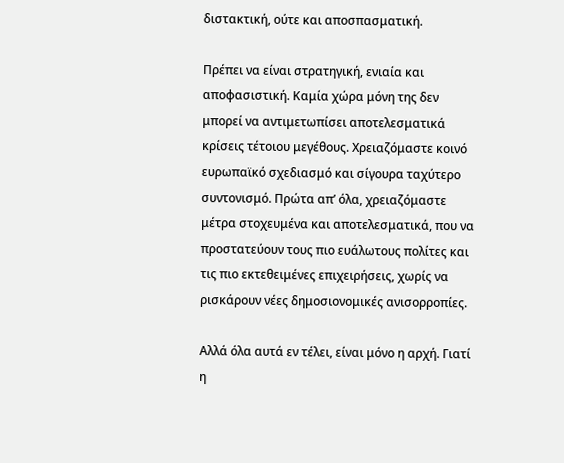διστακτική, ούτε και αποσπασματική.

Πρέπει να είναι στρατηγική, ενιαία και αποφασιστική. Καμία χώρα μόνη της δεν μπορεί να αντιμετωπίσει αποτελεσματικά κρίσεις τέτοιου μεγέθους. Χρειαζόμαστε κοινό ευρωπαϊκό σχεδιασμό και σίγουρα ταχύτερο συντονισμό. Πρώτα απ’ όλα, χρειαζόμαστε μέτρα στοχευμένα και αποτελεσματικά, που να προστατεύουν τους πιο ευάλωτους πολίτες και τις πιο εκτεθειμένες επιχειρήσεις, χωρίς να ρισκάρουν νέες δημοσιονομικές ανισορροπίες.

Αλλά όλα αυτά εν τέλει, είναι μόνο η αρχή. Γιατί η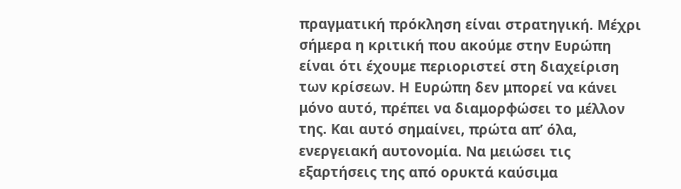πραγματική πρόκληση είναι στρατηγική. Μέχρι σήμερα η κριτική που ακούμε στην Ευρώπη είναι ότι έχουμε περιοριστεί στη διαχείριση των κρίσεων. Η Ευρώπη δεν μπορεί να κάνει μόνο αυτό, πρέπει να διαμορφώσει το μέλλον της. Και αυτό σημαίνει, πρώτα απ’ όλα, ενεργειακή αυτονομία. Να μειώσει τις εξαρτήσεις της από ορυκτά καύσιμα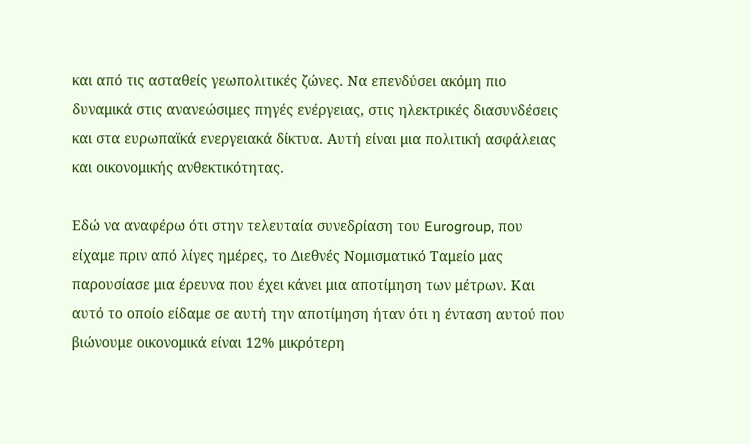και από τις ασταθείς γεωπολιτικές ζώνες. Να επενδύσει ακόμη πιο δυναμικά στις ανανεώσιμες πηγές ενέργειας, στις ηλεκτρικές διασυνδέσεις και στα ευρωπαϊκά ενεργειακά δίκτυα. Αυτή είναι μια πολιτική ασφάλειας και οικονομικής ανθεκτικότητας.

Εδώ να αναφέρω ότι στην τελευταία συνεδρίαση του Eurogroup, που είχαμε πριν από λίγες ημέρες, το Διεθνές Νομισματικό Ταμείο μας παρουσίασε μια έρευνα που έχει κάνει μια αποτίμηση των μέτρων. Και αυτό το οποίο είδαμε σε αυτή την αποτίμηση ήταν ότι η ένταση αυτού που βιώνουμε οικονομικά είναι 12% μικρότερη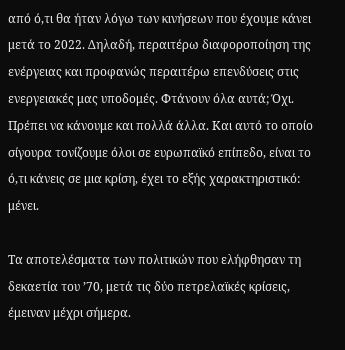από ό,τι θα ήταν λόγω των κινήσεων που έχουμε κάνει μετά το 2022. Δηλαδή, περαιτέρω διαφοροποίηση της ενέργειας και προφανώς περαιτέρω επενδύσεις στις ενεργειακές μας υποδομές. Φτάνουν όλα αυτά; Όχι. Πρέπει να κάνουμε και πολλά άλλα. Και αυτό το οποίο σίγουρα τονίζουμε όλοι σε ευρωπαϊκό επίπεδο, είναι το ό,τι κάνεις σε μια κρίση, έχει το εξής χαρακτηριστικό: μένει.

Τα αποτελέσματα των πολιτικών που ελήφθησαν τη δεκαετία του ’70, μετά τις δύο πετρελαϊκές κρίσεις, έμειναν μέχρι σήμερα.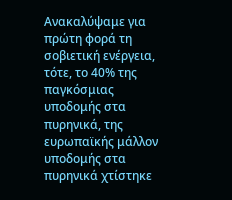Ανακαλύψαμε για πρώτη φορά τη σοβιετική ενέργεια, τότε, το 40% της παγκόσμιας υποδομής στα πυρηνικά, της ευρωπαϊκής μάλλον υποδομής στα πυρηνικά χτίστηκε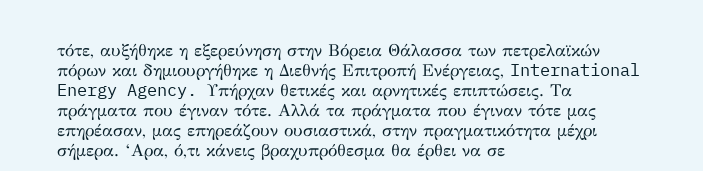τότε, αυξήθηκε η εξερεύνηση στην Βόρεια Θάλασσα των πετρελαϊκών πόρων και δημιουργήθηκε η Διεθνής Επιτροπή Ενέργειας, International Energy Agency. Υπήρχαν θετικές και αρνητικές επιπτώσεις. Τα πράγματα που έγιναν τότε. Αλλά τα πράγματα που έγιναν τότε μας επηρέασαν, μας επηρεάζουν ουσιαστικά, στην πραγματικότητα μέχρι σήμερα. ‘Αρα, ό,τι κάνεις βραχυπρόθεσμα θα έρθει να σε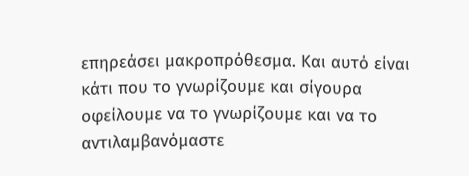επηρεάσει μακροπρόθεσμα. Και αυτό είναι κάτι που το γνωρίζουμε και σίγουρα οφείλουμε να το γνωρίζουμε και να το αντιλαμβανόμαστε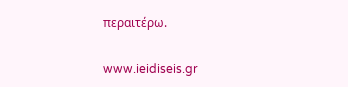περαιτέρω.

www.ieidiseis.gr